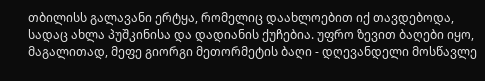თბილისს გალავანი ერტყა, რომელიც დაახლოებით იქ თავდებოდა, სადაც ახლა პუშკინისა და დადიანის ქუჩებია. უფრო ზევით ბაღები იყო, მაგალითად, მეფე გიორგი მეთორმეტის ბაღი - დღევანდელი მოსწავლე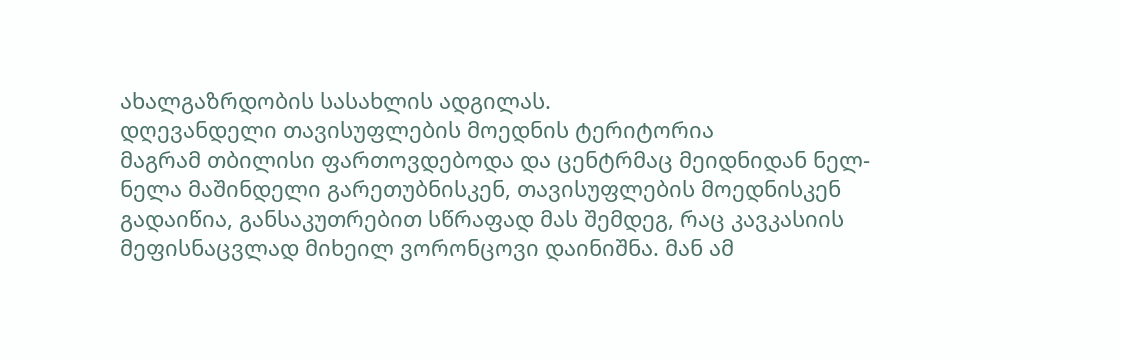ახალგაზრდობის სასახლის ადგილას.
დღევანდელი თავისუფლების მოედნის ტერიტორია
მაგრამ თბილისი ფართოვდებოდა და ცენტრმაც მეიდნიდან ნელ-ნელა მაშინდელი გარეთუბნისკენ, თავისუფლების მოედნისკენ გადაიწია, განსაკუთრებით სწრაფად მას შემდეგ, რაც კავკასიის მეფისნაცვლად მიხეილ ვორონცოვი დაინიშნა. მან ამ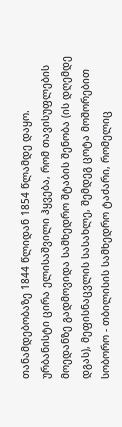თანამდებობაზე 1844 წლიდან 1854 წლამდე დაყო.
ურბანისტი ცირა ელისაშვილი ჰყვება, რომ თავისუფლების მოედანზე გადმოვიდა სამხედრო შტაბის შენობა (ის დღემდე დგას), მეფისნაცვლის სასახლე, შემდეგ ცოტა მოშორებით სობორო - თბილისის სამხედრო ტაძარი, რომელიც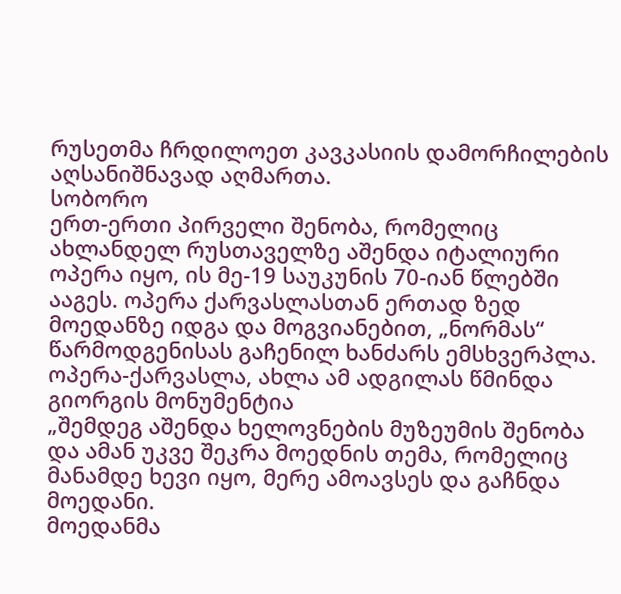რუსეთმა ჩრდილოეთ კავკასიის დამორჩილების აღსანიშნავად აღმართა.
სობორო
ერთ-ერთი პირველი შენობა, რომელიც ახლანდელ რუსთაველზე აშენდა იტალიური ოპერა იყო, ის მე-19 საუკუნის 70-იან წლებში ააგეს. ოპერა ქარვასლასთან ერთად ზედ მოედანზე იდგა და მოგვიანებით, „ნორმას“ წარმოდგენისას გაჩენილ ხანძარს ემსხვერპლა.
ოპერა-ქარვასლა, ახლა ამ ადგილას წმინდა გიორგის მონუმენტია
„შემდეგ აშენდა ხელოვნების მუზეუმის შენობა და ამან უკვე შეკრა მოედნის თემა, რომელიც მანამდე ხევი იყო, მერე ამოავსეს და გაჩნდა მოედანი.
მოედანმა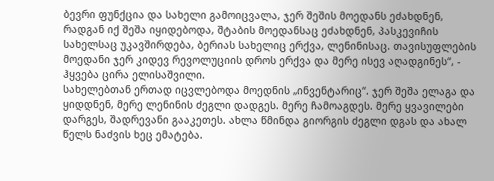ბევრი ფუნქცია და სახელი გამოიცვალა, ჯერ შეშის მოედანს ეძახდნენ, რადგან იქ შეშა იყიდებოდა, შტაბის მოედანსაც ეძახდნენ, პასკევიჩის სახელსაც უკავშირდება, ბერიას სახელიც ერქვა, ლენინისაც. თავისუფლების მოედანი ჯერ კიდევ რევოლუციის დროს ერქვა და მერე ისევ აღადგინეს“, - ჰყვება ცირა ელისაშვილი.
სახელებთან ერთად იცვლებოდა მოედნის „ინვენტარიც“. ჯერ შეშა ელაგა და ყიდდნენ, მერე ლენინის ძეგლი დადგეს. მერე ჩამოაგდეს. მერე ყვავილები დარგეს, შადრევანი გააკეთეს. ახლა წმინდა გიორგის ძეგლი დგას და ახალ წელს ნაძვის ხეც ემატება.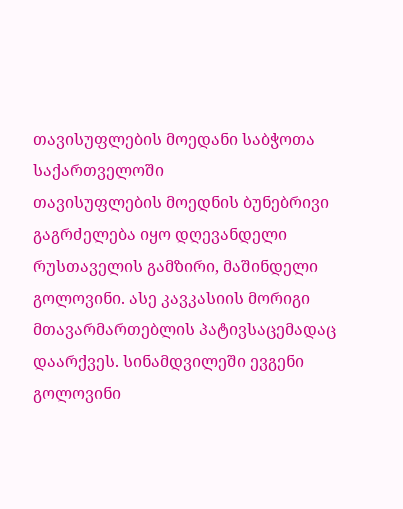თავისუფლების მოედანი საბჭოთა საქართველოში
თავისუფლების მოედნის ბუნებრივი გაგრძელება იყო დღევანდელი რუსთაველის გამზირი, მაშინდელი გოლოვინი. ასე კავკასიის მორიგი მთავარმართებლის პატივსაცემადაც დაარქვეს. სინამდვილეში ევგენი გოლოვინი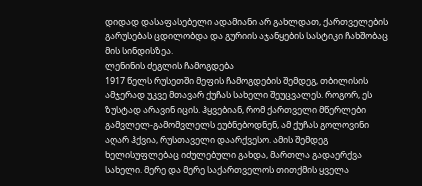დიდად დასაფასებელი ადამიანი არ გახლდათ, ქართველების გარუსებას ცდილობდა და გურიის აჯანყების სასტიკი ჩახშობაც მის სინდისზეა.
ლენინის ძეგლის ჩამოგდება
1917 წელს რუსეთში მეფის ჩამოგდების შემდეგ, თბილისის ამჯერად უკვე მთავარ ქუჩას სახელი შეუცვალეს. როგორ, ეს ზუსტად არავინ იცის. ჰყვებიან, რომ ქართველი მწერლები გამვლელ-გამომვლელს ეუბნებოდნენ, ამ ქუჩას გოლოვინი აღარ ჰქვია, რუსთაველი დაარქვესო. ამის შემდეგ ხელისუფლებაც იძულებული გახდა, მართლა გადაერქვა სახელი. მერე და მერე საქართველოს თითქმის ყველა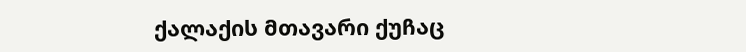ქალაქის მთავარი ქუჩაც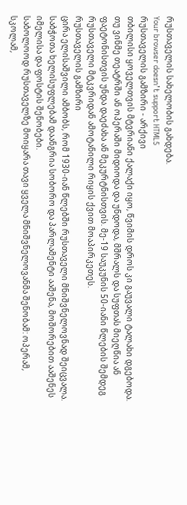რუსთაველის სახელობის გახდება.
Your browser doesn’t support HTML5
რუსთაველის გამზირი - არქივი
თბილისი ყოველთვის მტვრიანი ქალაქი იყო, წვიმის დროს კი გაუვალი ტალახი დგებოდა. თუ ვინმე თეატრში ან ოპერაში მიდიოდა და უნდოდა, მშრალს და სუფთას მიეღწია ან ფაეტონისთვის უნდა დაეძახა ან მეკურტნისთვის. მე-19 საუკუნის 50-იანი წლების შემდეგ რუსთაველი მტკვრიდან ამოტანილი რიყის ქვით მოაპირკეთეს.
რუსთაველის გამზირი
ცირა ელისაშვილი ამბობს, რომ 1930-იან წლებში რუსთაველი მნიშვნელოვნად შეიცვალა. საბჭოთა ხელისუფლებამ დაანგრია სობორო და პარლამენტი ააშენა, მოშორებით ააშენეს იმელისა და ფოსტის შენობები.
საბოლოოდ რუსთაველზე მოიყარა თავი ყველა მნიშვნელოვანმა შენობამ: ოპერამ, სკოლამ,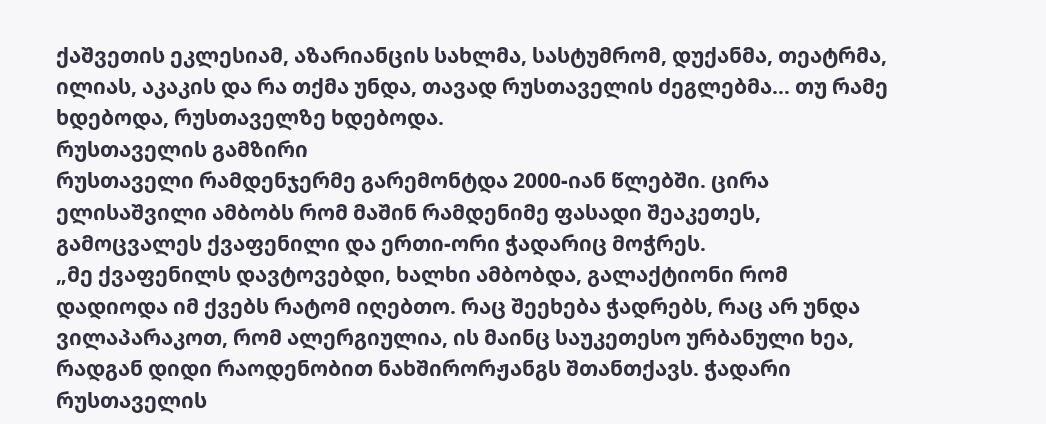ქაშვეთის ეკლესიამ, აზარიანცის სახლმა, სასტუმრომ, დუქანმა, თეატრმა, ილიას, აკაკის და რა თქმა უნდა, თავად რუსთაველის ძეგლებმა… თუ რამე ხდებოდა, რუსთაველზე ხდებოდა.
რუსთაველის გამზირი
რუსთაველი რამდენჯერმე გარემონტდა 2000-იან წლებში. ცირა ელისაშვილი ამბობს რომ მაშინ რამდენიმე ფასადი შეაკეთეს, გამოცვალეს ქვაფენილი და ერთი-ორი ჭადარიც მოჭრეს.
„მე ქვაფენილს დავტოვებდი, ხალხი ამბობდა, გალაქტიონი რომ დადიოდა იმ ქვებს რატომ იღებთო. რაც შეეხება ჭადრებს, რაც არ უნდა ვილაპარაკოთ, რომ ალერგიულია, ის მაინც საუკეთესო ურბანული ხეა, რადგან დიდი რაოდენობით ნახშირორჟანგს შთანთქავს. ჭადარი რუსთაველის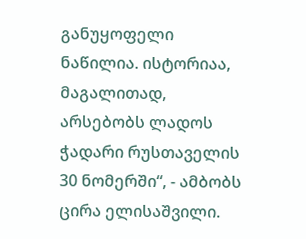განუყოფელი ნაწილია. ისტორიაა, მაგალითად, არსებობს ლადოს ჭადარი რუსთაველის 30 ნომერში“, - ამბობს ცირა ელისაშვილი.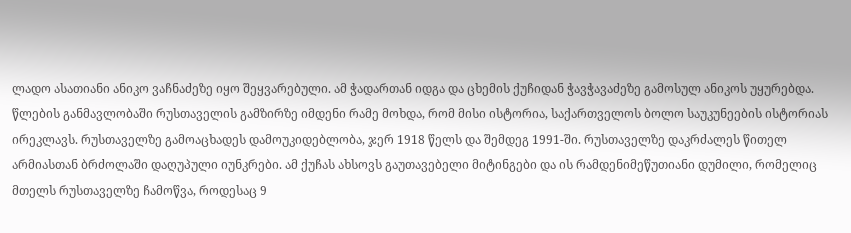ლადო ასათიანი ანიკო ვაჩნაძეზე იყო შეყვარებული. ამ ჭადართან იდგა და ცხემის ქუჩიდან ჭავჭავაძეზე გამოსულ ანიკოს უყურებდა.
წლების განმავლობაში რუსთაველის გამზირზე იმდენი რამე მოხდა, რომ მისი ისტორია, საქართველოს ბოლო საუკუნეების ისტორიას ირეკლავს. რუსთაველზე გამოაცხადეს დამოუკიდებლობა, ჯერ 1918 წელს და შემდეგ 1991-ში. რუსთაველზე დაკრძალეს წითელ არმიასთან ბრძოლაში დაღუპული იუნკრები. ამ ქუჩას ახსოვს გაუთავებელი მიტინგები და ის რამდენიმეწუთიანი დუმილი, რომელიც მთელს რუსთაველზე ჩამოწვა, როდესაც 9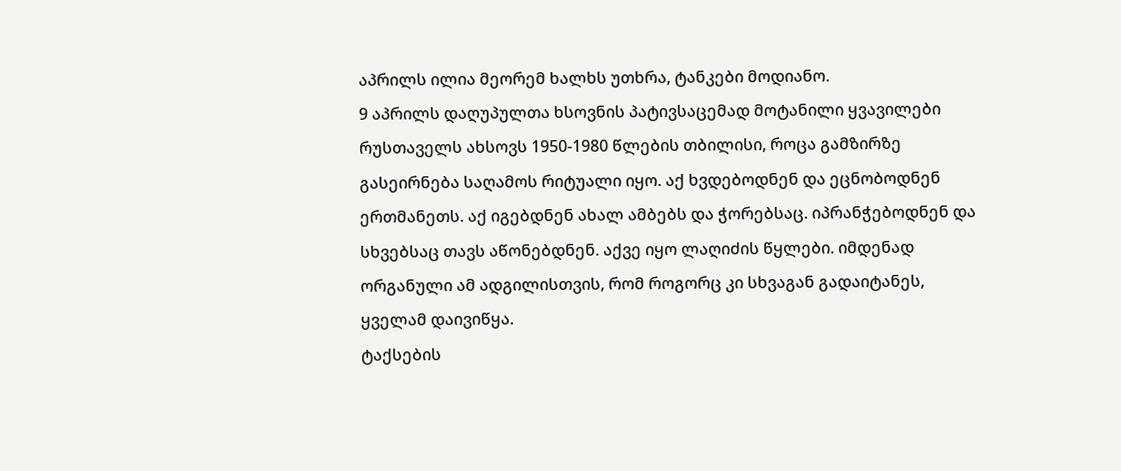აპრილს ილია მეორემ ხალხს უთხრა, ტანკები მოდიანო.
9 აპრილს დაღუპულთა ხსოვნის პატივსაცემად მოტანილი ყვავილები
რუსთაველს ახსოვს 1950-1980 წლების თბილისი, როცა გამზირზე გასეირნება საღამოს რიტუალი იყო. აქ ხვდებოდნენ და ეცნობოდნენ ერთმანეთს. აქ იგებდნენ ახალ ამბებს და ჭორებსაც. იპრანჭებოდნენ და სხვებსაც თავს აწონებდნენ. აქვე იყო ლაღიძის წყლები. იმდენად ორგანული ამ ადგილისთვის, რომ როგორც კი სხვაგან გადაიტანეს, ყველამ დაივიწყა.
ტაქსების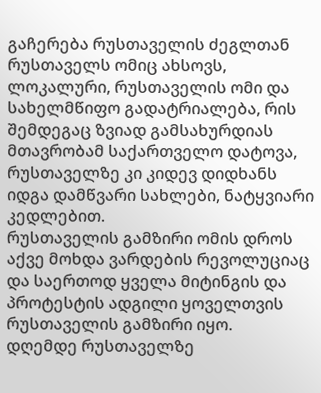გაჩერება რუსთაველის ძეგლთან
რუსთაველს ომიც ახსოვს, ლოკალური, რუსთაველის ომი და სახელმწიფო გადატრიალება, რის შემდეგაც ზვიად გამსახურდიას მთავრობამ საქართველო დატოვა, რუსთაველზე კი კიდევ დიდხანს იდგა დამწვარი სახლები, ნატყვიარი კედლებით.
რუსთაველის გამზირი ომის დროს
აქვე მოხდა ვარდების რევოლუციაც და საერთოდ ყველა მიტინგის და პროტესტის ადგილი ყოველთვის რუსთაველის გამზირი იყო.
დღემდე რუსთაველზე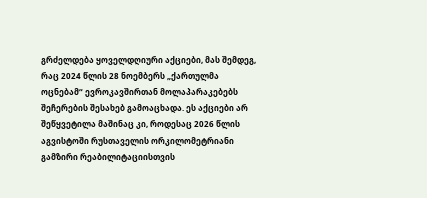გრძელდება ყოველდღიური აქციები, მას შემდეგ, რაც 2024 წლის 28 ნოემბერს „ქართულმა ოცნებამ“ ევროკავშირთან მოლაპარაკებებს შეჩერების შესახებ გამოაცხადა. ეს აქციები არ შეწყვეტილა მაშინაც კი, როდესაც 2026 წლის აგვისტოში რუსთაველის ორკილომეტრიანი გამზირი რეაბილიტაციისთვის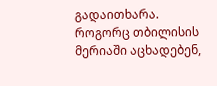გადაითხარა.
როგორც თბილისის მერიაში აცხადებენ,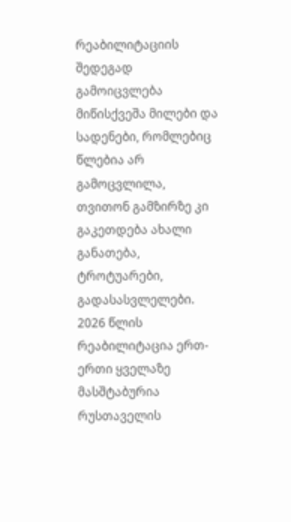რეაბილიტაციის შედეგად გამოიცვლება მიწისქვეშა მილები და სადენები, რომლებიც წლებია არ გამოცვლილა, თვითონ გამზირზე კი გაკეთდება ახალი განათება, ტროტუარები, გადასასვლელები. 2026 წლის რეაბილიტაცია ერთ-ერთი ყველაზე მასშტაბურია რუსთაველის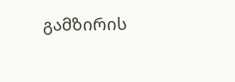გამზირის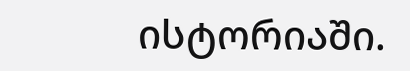ისტორიაში.